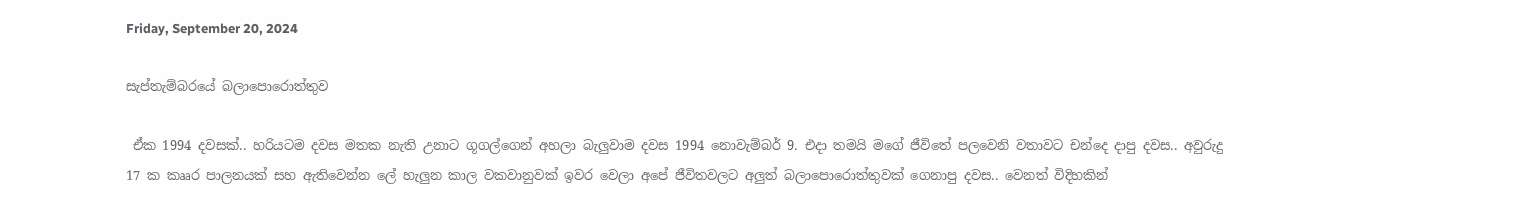Friday, September 20, 2024

සැප්තැම්බරයේ බලාපොරොත්තුව

 ඒක 1994 දවසක්.. හරියටම දවස මතක නැති උනාට ගූගල්ගෙන් අහලා බැලුවාම දවස 1994 නොවැම්බර් 9. එදා තමයි මගේ ජීවිතේ පලවෙනි වතාවට චන්දෙ දාපු දවස.. අවුරුදු 17 ක කෲර පාලනයක් සහ ඇතිවෙන්න ලේ හැලුන කාල වකවානුවක් ඉවර වෙලා අපේ ජීවිතවලට අලුත් බලාපොරොත්තුවක් ගෙනාපු දවස.. වෙනත් විදිහකින්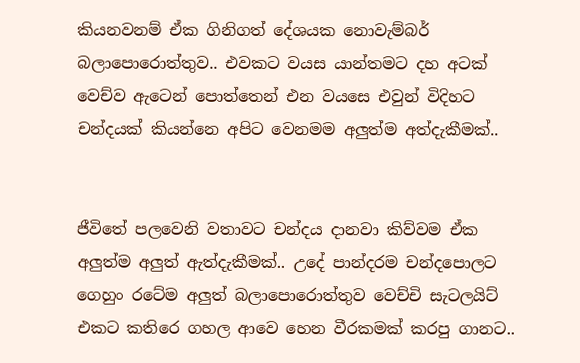කියනවනම් ඒක ගිනිගත් දේශයක නොවැම්බර්  බලාපොරොත්තුව.. එවකට වයස යාන්තමට දහ අටක් වෙච්ව ඇටෙන් පොත්තෙන් එන වයසෙ එවුන් විදිහට චන්දයක් කියන්නෙ අපිට වෙනමම අලුත්ම අත්දැකීමක්..


ජීවිතේ පලවෙනි වතාවට චන්දය දානවා කිව්වම ඒක අලුත්ම අලුත් ඇත්දැකීමක්.. උදේ පාන්දරම චන්දපොලට ගෙහුං රටේම අලුත් බලාපොරොත්තුව වෙච්චි සැටලයිට් එකට කතිරෙ ගහල ආවෙ හෙන වීරකමක් කරපු ගානට..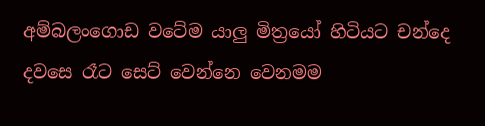අම්බලංගොඩ වටේම යාලු මිත්‍රයෝ හිටියට චන්දෙ දවසෙ රෑට සෙට් වෙන්නෙ වෙනමම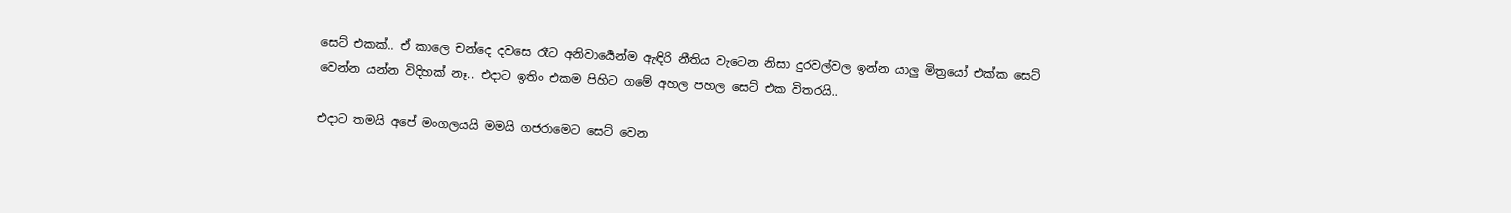සෙට් එකක්.. ඒ කාලෙ චන්දෙ දවසෙ රෑට අනිවාර්‍යෙන්ම ඇඳිරි නීතිය වැටෙන නිසා දුරවල්වල ඉන්න යාලු මිත්‍රයෝ එක්ක සෙට් වෙන්න යන්න විදිහක් නෑ.. එදාට ඉතිං එකම පිහිට ගමේ අහල පහල සෙට් එක විතරයි..

එදාට තමයි අපේ මංගලයයි මමයි ගජරාමෙට සෙට් වෙන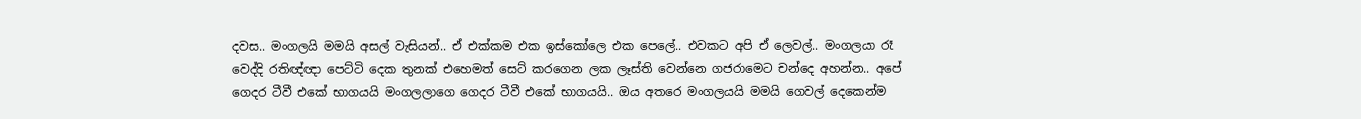දවස.. මංගලයි මමයි අසල් වැසියන්.. ඒ එක්කම එක ඉස්කෝලෙ එක පෙලේ.. එවකට අපි ඒ ලෙවල්.. මංගලයා රෑ වෙද්දි රතිඥ්ඥා පෙට්ටි දෙක තුනක් එහෙමත් සෙට් කරගෙන ලක ලෑස්ති වෙන්නෙ ගජරාමෙට චන්දෙ අහන්න.. අපේ ගෙදර ටීවී එකේ භාගයයි මංගලලාගෙ ගෙදර ටීවී එකේ භාගයයි.. ඔය අතරෙ මංගලයයි මමයි ගෙවල් දෙකෙන්ම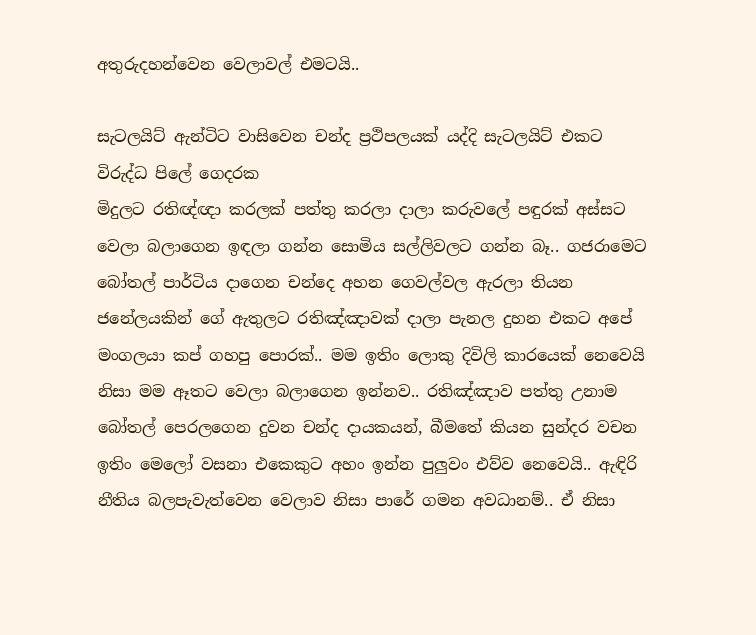අතුරුදහන්වෙන වෙලාවල් එමටයි..

සැටලයිට් ඇන්ටිට වාසිවෙන චන්ද ප්‍රථිපලයක් යද්දි සැටලයිට් එකට විරුද්ධ පිලේ ගෙදරක
මිදුලට රතිඥ්ඥා කරලක් පත්තු කරලා දාලා කරුවලේ පඳුරක් අස්සට වෙලා බලාගෙන ඉඳලා ගන්න සොමිය සල්ලිවලට ගන්න බෑ.. ගජරාමෙට බෝතල් පාර්ටිය දාගෙන චන්දෙ අහන ගෙවල්වල ඇරලා තියන ජනේලයකින් ගේ ඇතුලට රතිඤ්ඤාවක් දාලා පැනල දුහන එකට අපේ මංගලයා කප් ගහපු පොරක්.. මම ඉතිං ලොකු දිවිලි කාරයෙක් නෙවෙයි නිසා මම ඈතට වෙලා බලාගෙන ඉන්නව.. රතිඤ්ඤාව පත්තු උනාම බෝතල් පෙරලගෙන දුවන චන්ද දායකයන්, බීමතේ කියන සුන්දර වචන ඉතිං මෙලෝ වසනා එකෙකුට අහං ඉන්න පුලුවං එව්ව නෙවෙයි.. ඇඳිරි නීතිය බලපැවැත්වෙන වෙලාව නිසා පාරේ ගමන අවධානම්.. ඒ නිසා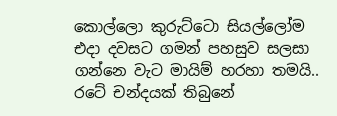කොල්ලො කුරුට්ටො සියල්ලෝම එදා දවසට ගමන් පහසුව සලසා ගන්නෙ වැට මායිම් හරහා තමයි.. රටේ චන්දයක් තිබුනේ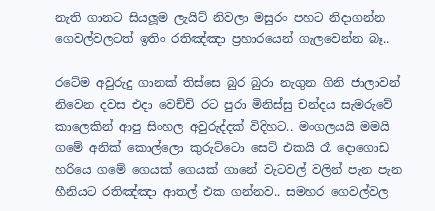නැති ගානට සියලූම ලැයිට් නිවලා මසුරං පහට නිදාගන්න ගෙවල්වලටත් ඉතිං රතිඤ්ඤා ප්‍රහාරයෙන් ගැලවෙන්න බෑ..

රටේම අවුරුදු ගානක් තිස්සෙ බුර බුරා නැගුන ගිනි ජාලාවන් නිවෙන දවස එදා වෙච්චි රට පුරා මිනිස්සු චන්දය සැමරුවේ කාලෙකින් ආපු සිංහල අවුරුද්දක් විදිහට.. මංගලයයි මමයි ගමේ අනික් කොල්ලො කුරුට්ටො සෙට් එකයි රෑ දොගොඩ හරියෙ ගමේ ගෙයක් ගෙයක් ගානේ වැටවල් වලින් පැන පැන හීනියට රතිඤ්ඤා ආතල් එක ගන්නව.. සමහර ගෙවල්වල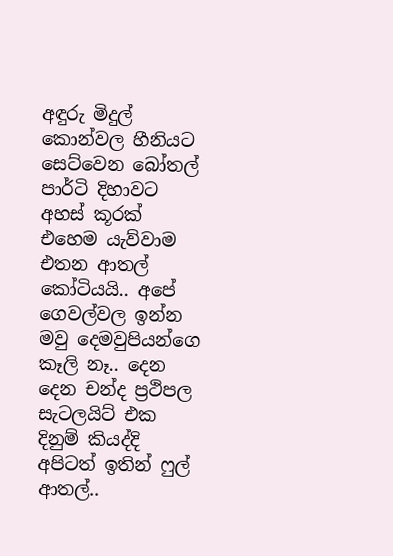අඳුරු මිදුල් කොන්වල හීනියට සෙට්වෙන බෝතල් පාර්ටි දිහාවට අහස් කූරක් එහෙම යැව්වාම එතන ආතල් කෝටියයි.. අපේ ගෙවල්වල ඉන්න මවු දෙමවුපියන්ගෙ කෑලි නෑ.. දෙන දෙන චන්ද ප්‍රථිපල සැටලයිට් එක දිනුම් කියද්දි අපිටත් ඉතින් ෆුල් ආතල්..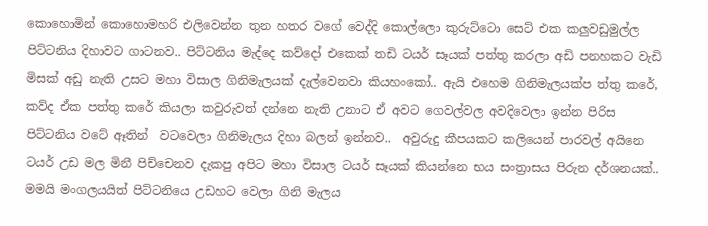කොහොමින් කොහොමහරි එලිවෙන්න තුන හතර වගේ වෙද්දි කොල්ලො කුරුට්ටො සෙට් එක කලුවඩුමුල්ල පිට්ටනිය දිහාවට ගාටනව.. පිට්ටනිය මැද්දෙ කව්දෝ එකෙක් තඩි ටයර් සෑයක් පත්තු කරලා අඩි පනහකට වැඩි මිසක් අඩු නැති උසට මහා විසාල ගිනිමැලයක් දැල්වෙනවා කියහංකෝ.. ඇයි එහෙම ගිනිමැලයක්ප ත්තු කරේ, කව්ද ඒක පත්තු කරේ කියලා කවුරුවත් දන්නෙ නැති උනාට ඒ අවට ගෙවල්වල අවදිවෙලා ඉන්න පිරිස පිට්ටනිය වටේ ඈතින්  වටවෙලා ගිනිමැලය දිහා බලන් ඉන්නව..  අවුරුදු කීපයකට කලියෙන් පාරවල් අයිනෙ ටයර් උඩ මල මිනී පිච්චෙනව දැකපු අපිට මහා විසාල ටයර් සෑයක් කියන්නෙ භය සංත්‍රාසය පිරුන දර්ශනයක්.. මමයි මංගලයයිත් පිට්ටනියෙ උඩහට වෙලා ගිනි මැලය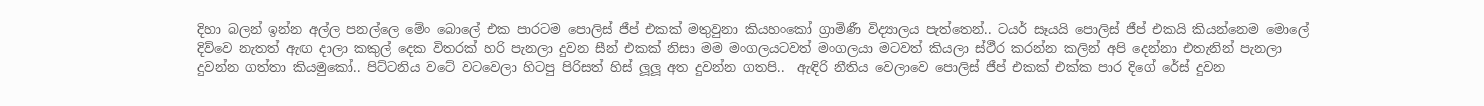දිහා බලන් ඉන්න අල්ල පනල්ලෙ මේං බොලේ එක පාරටම පොලිස් ජීප් එකක් මතුවුනා කියහංකෝ ග්‍රාමිණී විද්‍යාලය පැත්තෙන්.. ටයර් සෑයයි පොලිස් ජීප් එකයි කියන්නෙම මොලේ දිව්වෙ නැතත් ඇඟ දාලා කකුල් දෙක විතරක් හරි පැනලා දුවන සීන් එකක් නිසා මම මංගලයටවත් මංගලයා මටවත් කියලා ස්ථීර කරන්න කලින් අපි දෙන්නා එතැනින් පැනලා දුවන්න ගත්තා කියමුකෝ.. පිට්ටනිය වටේ වටවෙලා හිටපු පිරිසත් හිස් ලූලූ අත දුවන්න ගතපි..  ඇඳිරි නීතිය වෙලාවෙ පොලිස් ජීප් එකක් එක්ක පාර දිගේ රේස් දුවන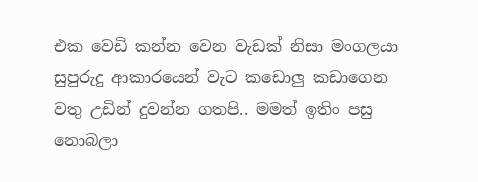එක වෙඩි කන්න වෙන වැඩක් නිසා මංගලයා සුපුරුදු ආකාරයෙන් වැට කඩොලු කඩාගෙන වතු උඩින් දුවන්න ගතපි.. මමත් ඉතිං පසු නොබලා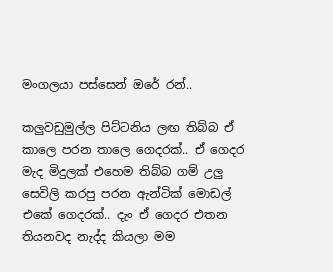මංගලයා පස්සෙන් ඔරේ රන්..

කලුවඩුමුල්ල පිට්ටනිය ලඟ තිබ්බ ඒ කාලෙ පරන තාලෙ ගෙදරක්.. ඒ ගෙදර මැද මිදුලක් එහෙම තිබ්බ ගම් උලු සෙවිලි කරපු පරන ඇන්ටික් මොඩල් එකේ ගෙදරක්.. දැං ඒ ගෙදර එතන තියනවද නැද්ද කියලා මම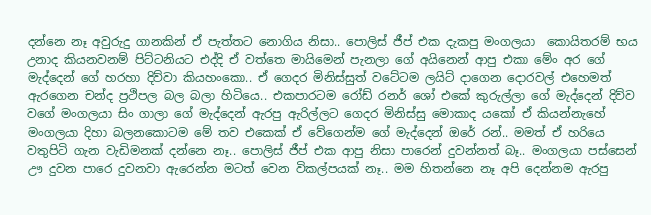දන්නෙ නෑ අවුරුදු ගානකින් ඒ පැත්තට නොගිය නිසා.. පොලිස් ජීප් එක දැකපු මංගලයා  කොයිතරම් භය උනාද කියනවනම් පිට්ටනියට එද්දි ඒ වත්තෙ මායිමෙන් පැනලා ගේ අයිනෙන් ආපු එකා මේං අර ගේ මැද්දෙන් ගේ හරහා දිව්වා කියහංකො.. ඒ ගෙදර මිනිස්සුත් වටේටම ලයිට් දාගෙන දොරවල් එහෙමත් ඇරගෙන චන්ද ප්‍රථිපල බල බලා හිටියෙ.. එකපාරටම රෝඩ් රනර් ශෝ එකේ කුරුල්ලා ගේ මැද්දෙන් දිව්ව වගේ මංගලයා සිං ගාලා ගේ මැද්දෙන් ඇරපු ඇරිල්ලට ගෙදර මිනිස්සු මොකාද යකෝ ඒ කියන්නැහේ මංගලයා දිහා බලනකොටම මේ තව එකෙක් ඒ වේගෙන්ම ගේ මැද්දෙන් ඔරේ රන්.. මමත් ඒ හරියෙ වතුපිටි ගැන වැඩිමනක් දන්නෙ නෑ.. පොලිස් ජීප් එක ආපු නිසා පාරෙන් දුවන්නත් බෑ.. මංගලයා පස්සෙන් ඌ දුවන පාරෙ දුවනවා ඇරෙන්න මටත් වෙන විකල්පයක් නෑ.. මම හිතන්නෙ නෑ අපි දෙන්නම ඇරපු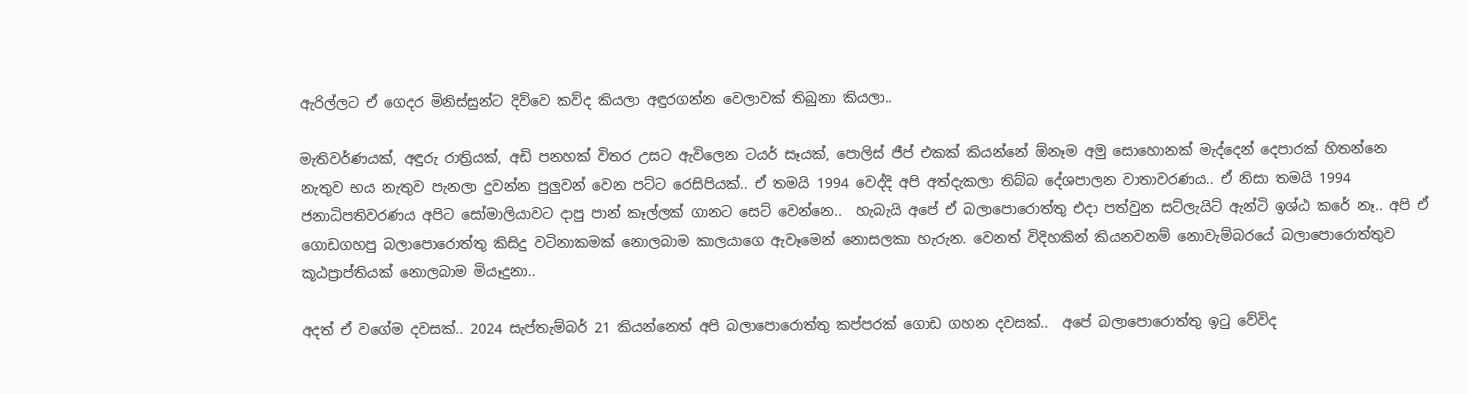ඇරිල්ලට ඒ ගෙදර මිනිස්සුන්ට දිව්වෙ කව්ද කියලා අඳුරගන්න වෙලාවක් තිබුනා කියලා..

මැතිවර්ණයක්, අඳුරු රාත්‍රියක්, අඩි පනහක් විතර උසට ඇවිලෙන ටයර් සෑයක්, පොලිස් ජීප් එකක් කියන්නේ ඕනෑම අමු සොහොනක් මැද්දෙන් දෙපාරක් හිතන්නෙ නැතුව භය නැතුව පැනලා දුවන්න පුලුවන් වෙන පට්ට රෙසිපියක්.. ඒ තමයි 1994 වෙද්දි අපි අත්දැකලා තිබ්බ දේශපාලන වාතාවරණය.. ඒ නිසා තමයි 1994 ජනාධිපතිවරණය අපිට සෝමාලියාවට දාපු පාන් කෑල්ලක් ගානට සෙට් වෙන්නෙ..  හැබැයි අපේ ඒ බලාපොරොත්තු එදා පත්වුන සට්ලැයිට් ඇන්ටි ඉශ්ඨ කරේ නෑ.. අපි ඒ ගොඩගහපු බලාපොරොත්තු කිසිදු වටිනාකමක් නොලබාම කාලයාගෙ ඇවෑමෙන් නොසලකා හැරුන. වෙනත් විදිහකින් කියනවනම් නොවැම්බරයේ බලාපොරොත්තුව කූඨප්‍රාප්තියක් නොලබාම මියෑදුනා..

අදත් ඒ වගේම දවසක්.. 2024 සැප්තැම්බර් 21 කියන්නෙත් අපි බලාපොරොත්තු කප්පරක් ගොඩ ගහන දවසක්..  අපේ බලාපොරොත්තු ඉටු වේවිද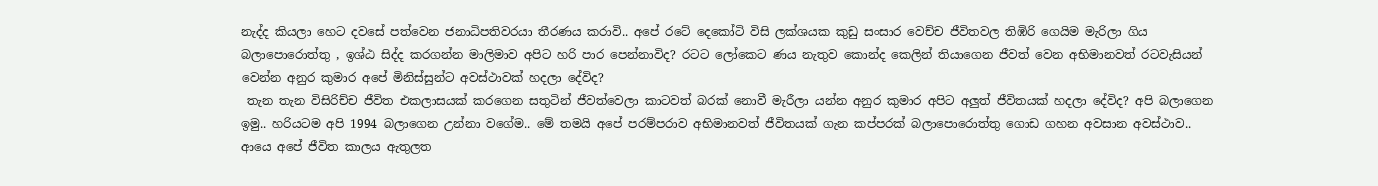නැද්ද කියලා හෙට දවසේ පත්වෙන ජනාධිපතිවරයා තීරණය කරාවි.. අපේ රටේ දෙකෝටි විසි ලක්ශයක කුඩු සංසාර වෙච්ච ජීවිතවල තිඹිරි ගෙයිම මැරිලා ගිය බලාපොරොත්තු , ඉශ්ඨ සිද්ද කරගන්න මාලිමාව අපිට හරි පාර පෙන්නාවිද? රටට ලෝකෙට ණය නැතුව කොන්ද කෙලින් තියාගෙන ජීවත් වෙන අභිමානවත් රටවැසියන් වෙන්න අනුර කුමාර අපේ මිනිස්සුන්ට අවස්ථාවක් හදලා දේවිද?
 තැන තැන විසිරිච්ච ජීවිත එකලාසයක් කරගෙන සතුටින් ජීවත්වෙලා කාටවත් බරක් නොවී මැරීලා යන්න අනුර කුමාර අපිට අලුත් ජීවිතයක් හදලා දේවිද? අපි බලාගෙන ඉමු.. හරියටම අපි 1994 බලාගෙන උන්නා වගේම.. මේ තමයි අපේ පරම්පරාව අභිමානවත් ජීවිතයක් ගැන කප්පරක් බලාපොරොත්තු ගොඩ ගහන අවසාන අවස්ථාව.. ආයෙ අපේ ජීවිත කාලය ඇතුලත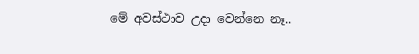මේ අවස්ථාව උදා වෙන්නෙ නෑ..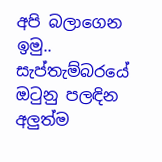අපි බලාගෙන ඉමු.. සැප්තැම්බරයේ ඔටුනු පලඳින අලුත්ම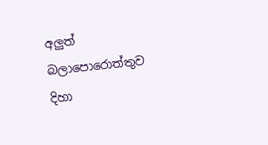අලුත් බලාපොරොත්තුව දිහා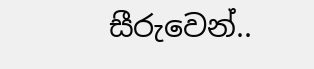සීරුවෙන්..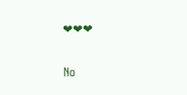❤❤❤

No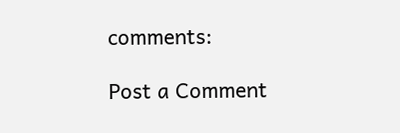comments:

Post a Comment